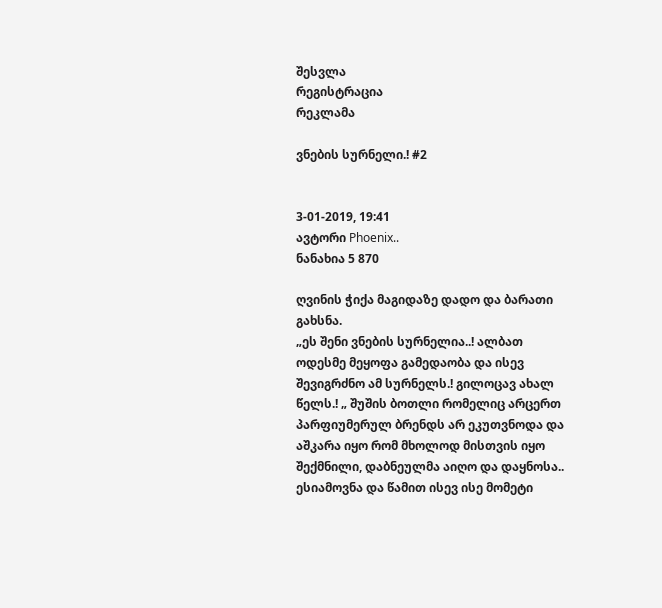შესვლა
რეგისტრაცია
რეკლამა

ვნების სურნელი.! #2


3-01-2019, 19:41
ავტორი Phoenix..
ნანახია 5 870

ღვინის ჭიქა მაგიდაზე დადო და ბარათი გახსნა.
„ეს შენი ვნების სურნელია..! ალბათ ოდესმე მეყოფა გამედაობა და ისევ შევიგრძნო ამ სურნელს.! გილოცავ ახალ წელს.! „ შუშის ბოთლი რომელიც არცერთ პარფიუმერულ ბრენდს არ ეკუთვნოდა და აშკარა იყო რომ მხოლოდ მისთვის იყო შექმნილი, დაბნეულმა აიღო და დაყნოსა.. ესიამოვნა და წამით ისევ ისე მომეტი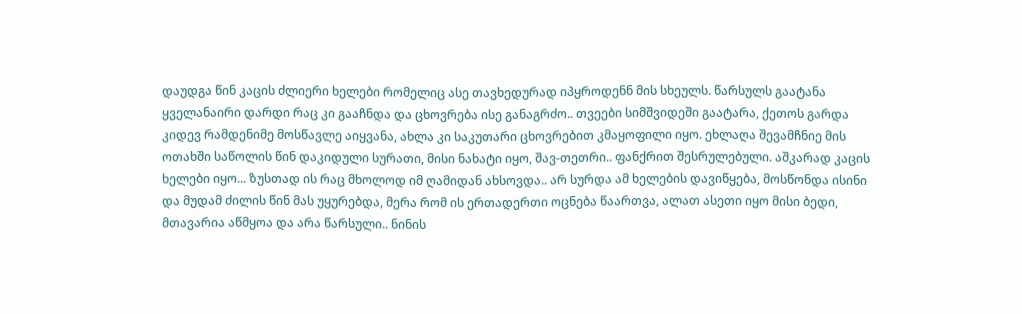დაუდგა წინ კაცის ძლიერი ხელები რომელიც ასე თავხედურად იპყროდენნ მის სხეულს. წარსულს გაატანა ყველანაირი დარდი რაც კი გააჩნდა და ცხოვრება ისე განაგრძო.. თვეები სიმშვიდეში გაატარა, ქეთოს გარდა კიდევ რამდენიმე მოსწავლე აიყვანა, ახლა კი საკუთარი ცხოვრებით კმაყოფილი იყო. ეხლაღა შევამჩნიე მის ოთახში საწოლის წინ დაკიდული სურათი, მისი ნახატი იყო, შავ-თეთრი.. ფანქრით შესრულებული. აშკარად კაცის ხელები იყო... ზუსთად ის რაც მხოლოდ იმ ღამიდან ახსოვდა.. არ სურდა ამ ხელების დავიწყება, მოსწონდა ისინი და მუდამ ძილის წინ მას უყურებდა, მერა რომ ის ერთადერთი ოცნება წაართვა, ალათ ასეთი იყო მისი ბედი, მთავარია აწმყოა და არა წარსული.. ნინის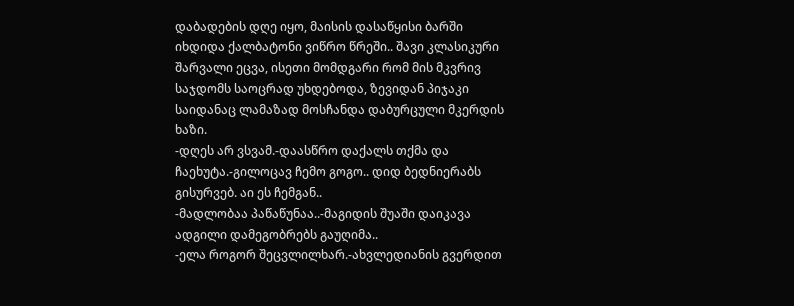დაბადების დღე იყო, მაისის დასაწყისი ბარში იხდიდა ქალბატონი ვიწრო წრეში.. შავი კლასიკური შარვალი ეცვა, ისეთი მომდგარი რომ მის მკვრივ საჯდომს საოცრად უხდებოდა, ზევიდან პიჯაკი საიდანაც ლამაზად მოსჩანდა დაბურცული მკერდის ხაზი.
-დღეს არ ვსვამ.-დაასწრო დაქალს თქმა და ჩაეხუტა.-გილოცავ ჩემო გოგო.. დიდ ბედნიერაბს გისურვებ. აი ეს ჩემგან..
-მადლობაა პაწაწუნაა..-მაგიდის შუაში დაიკავა ადგილი დამეგობრებს გაუღიმა..
-ელა როგორ შეცვლილხარ.-ახვლედიანის გვერდით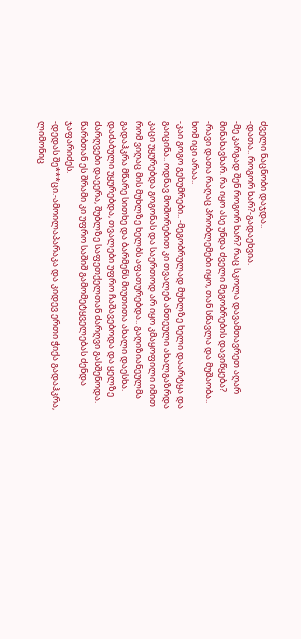ძველი ნაცნობი დაჯდა..
-დათა.. როგორ ხარ?-გადაეხვია.
-მე კარგად შენ როგორ ხარ? რაც სკოლა დავამთავრეთ აღარ მინახავხარ. რა იყო ასე უნდა ძველი მეგობრების დავიწყება?
-რავი დათა რაღაც პრობლემები იყო, თან სწავლა და მუშაობა.. ხომ იცი არაა..
-კაი გოგო გეხუმრები.. -მეგობრულად მუხლზე ხელი დაარტყა და გაიცინა.. ოდნავ მოშორებით კი თვალებ ანთეული ახალგაზრდა კაცი უყურებდა გოგონას და საერთოდ არ იყო კმაყოფილი იმით რომ ვიღაც მის მუხლზე ხელბს აფათურებდა.. გაღიზიანეულმა გადაჰკრა მწარე სითხე და ბარმენს მიუთითა ახალი დაესხა. დაძაბული უყურებდა, თვალები უფრო ჩაშავებოდა და ყელზე ძარღვები დაეერა, შუბლზე საფეთქელთან ძარღვი გასშენოდა. წარბთან ეს შრამი კი უფრო საშიშ გამომეტყველებას ძენდა ჯაფარიძეს.
-დედას შე***ცი.-ამოილაპარაკა და კიდევ ერთი ჭიქა გადაჰკრა, ლიმონიც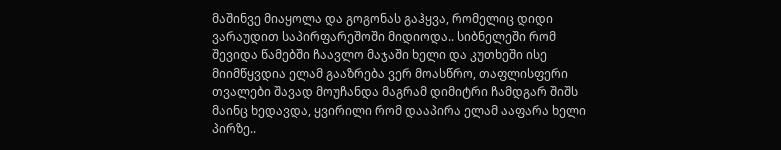მაშინვე მიაყოლა და გოგონას გაჰყვა, რომელიც დიდი ვარაუდით საპირფარეშოში მიდიოდა.. სიბნელეში რომ შევიდა წამებში ჩაავლო მაჯაში ხელი და კუთხეში ისე მიიმწყვდია ელამ გააზრება ვერ მოასწრო, თაფლისფერი თვალები შავად მოუჩანდა მაგრამ დიმიტრი ჩამდგარ შიშს მაინც ხედავდა, ყვირილი რომ დააპირა ელამ ააფარა ხელი პირზე..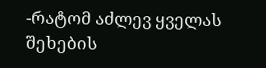-რატომ აძლევ ყველას შეხების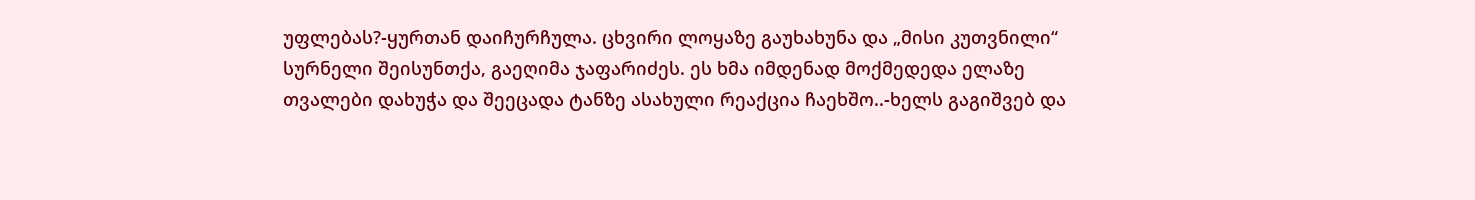უფლებას?-ყურთან დაიჩურჩულა. ცხვირი ლოყაზე გაუხახუნა და „მისი კუთვნილი“ სურნელი შეისუნთქა, გაეღიმა ჯაფარიძეს. ეს ხმა იმდენად მოქმედედა ელაზე თვალები დახუჭა და შეეცადა ტანზე ასახული რეაქცია ჩაეხშო..-ხელს გაგიშვებ და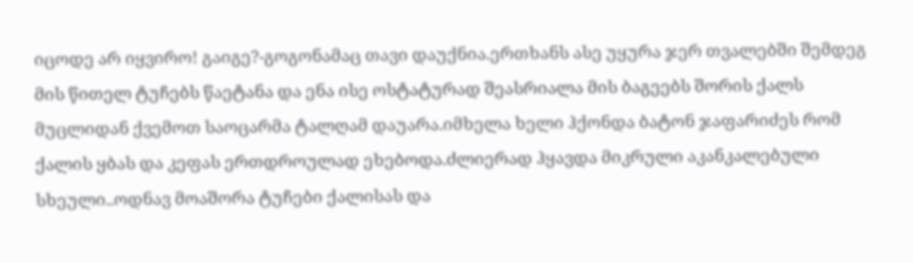იცოდე არ იყვირო! გაიგე?-გოგონამაც თავი დაუქნია.ერთხანს ასე უყურა ჯერ თვალებში შემდეგ მის წითელ ტუჩებს წაეტანა და ენა ისე ოსტატურად შეასრიალა მის ბაგეებს შორის ქალს მუცლიდან ქვემოთ საოცარმა ტალღამ დაუარა.იმხელა ხელი ჰქონდა ბატონ ჯაფარიძეს რომ ქალის ყბას და კეფას ერთდროულად ეხებოდა.ძლიერად ჰყავდა მიკრული აკანკალებული სხეული..ოდნავ მოაშორა ტუჩები ქალისას და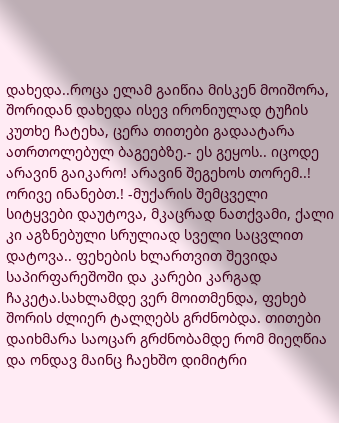დახედა..როცა ელამ გაიწია მისკენ მოიშორა, შორიდან დახედა ისევ ირონიულად ტუჩის კუთხე ჩატეხა, ცერა თითები გადაატარა ათრთოლებულ ბაგეებზე.- ეს გეყოს.. იცოდე არავინ გაიკარო! არავინ შეგეხოს თორემ..! ორივე ინანებთ.! -მუქარის შემცველი სიტყვები დაუტოვა, მკაცრად ნათქვამი, ქალი კი აგზნებული სრულიად სველი საცვლით დატოვა.. ფეხების ხლართვით შევიდა საპირფარეშოში და კარები კარგად ჩაკეტა.სახლამდე ვერ მოითმენდა, ფეხებ შორის ძლიერ ტალღებს გრძნობდა. თითები დაიხმარა საოცარ გრძნობამდე რომ მიეღწია და ონდავ მაინც ჩაეხშო დიმიტრი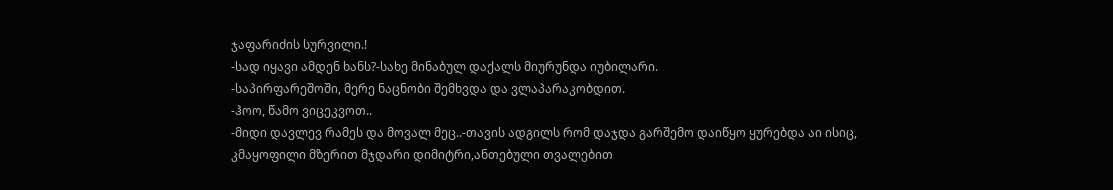ჯაფარიძის სურვილი.!
-სად იყავი ამდენ ხანს?-სახე მინაბულ დაქალს მიურუნდა იუბილარი.
-საპირფარეშოში, მერე ნაცნობი შემხვდა და ვლაპარაკობდით.
-ჰოო, წამო ვიცეკვოთ..
-მიდი დავლევ რამეს და მოვალ მეც..-თავის ადგილს რომ დაჯდა გარშემო დაიწყო ყურებდა აი ისიც, კმაყოფილი მზერით მჯდარი დიმიტრი,ანთებული თვალებით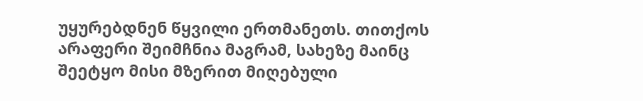უყურებდნენ წყვილი ერთმანეთს. თითქოს არაფერი შეიმჩნია მაგრამ, სახეზე მაინც შეეტყო მისი მზერით მიღებული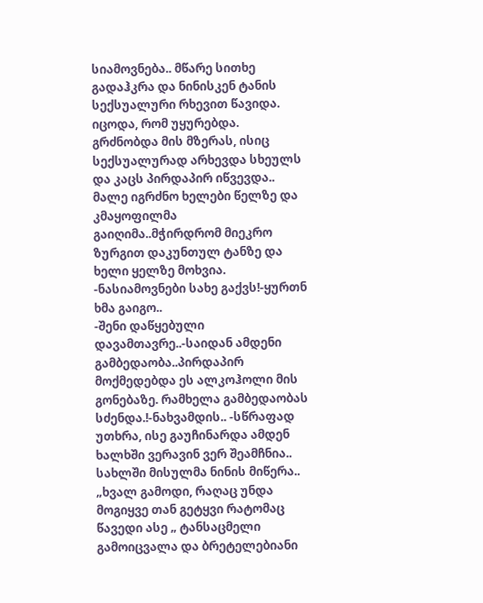სიამოვნება.. მწარე სითხე გადაჰკრა და ნინისკენ ტანის სექსუალური რხევით წავიდა. იცოდა, რომ უყურებდა. გრძნობდა მის მზერას, ისიც სექსუალურად არხევდა სხეულს და კაცს პირდაპირ იწვევდა.. მალე იგრძნო ხელები წელზე და კმაყოფილმა გაიღიმა..მჭირდრომ მიეკრო ზურგით დაკუნთულ ტანზე და ხელი ყელზე მოხვია.
-ნასიამოვნები სახე გაქვს!-ყურთნ ხმა გაიგო..
-შენი დაწყებული დავამთავრე..-საიდან ამდენი გამბედაობა..პირდაპირ მოქმედებდა ეს ალკოჰოლი მის გონებაზე. რამხელა გამბედაობას სძენდა.!-ნახვამდის.. -სწრაფად უთხრა, ისე გაუჩინარდა ამდენ ხალხში ვერავინ ვერ შეამჩნია.. სახლში მისულმა ნინის მიწერა..
„ხვალ გამოდი, რაღაც უნდა მოგიყვე თან გეტყვი რატომაც წავედი ასე „ ტანსაცმელი გამოიცვალა და ბრეტელებიანი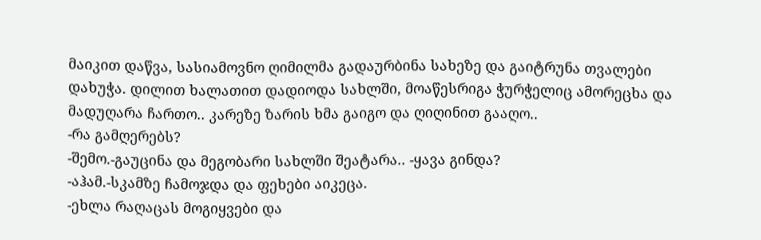მაიკით დაწვა, სასიამოვნო ღიმილმა გადაურბინა სახეზე და გაიტრუნა თვალები დახუჭა. დილით ხალათით დადიოდა სახლში, მოაწესრიგა ჭურჭელიც ამორეცხა და მადუღარა ჩართო.. კარეზე ზარის ხმა გაიგო და ღიღინით გააღო..
-რა გამღერებს?
-შემო.-გაუცინა და მეგობარი სახლში შეატარა.. -ყავა გინდა?
-აჰამ.-სკამზე ჩამოჯდა და ფეხები აიკეცა.
-ეხლა რაღაცას მოგიყვები და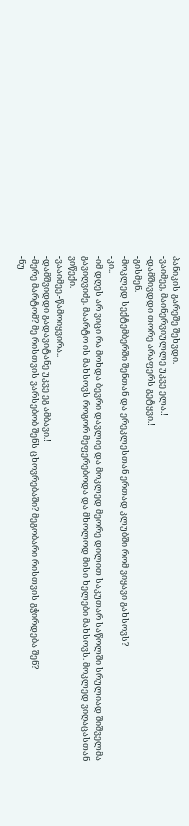პანიკის გარეშე შეხვდი.
-ვაიმეე, მაინერვიულლე უკვე ელა.!
-დამშივდდი თორე არაფერს გეტყვი.!
-გისმენ.
-მოკლედ სექტემბერში შენთან და ერეკლესთან ერთად კლუბში რომ ვიყავი გახსოვს?
-კი..
-იმ დღეს არ ვიცი რა მოხდა ბევრი დავლიე და მოკლედ მეორე დილით საკუთარ საწოლში სრულიად შიშველმა გავიღვიძე. მაარტო ის მახსოვს როგორ მეფერებოდა და მხოლოდ მისი ხელები მახსოვს. მოკლედ ვიღაცასთან ვიწექი.
-ვააიმეე.-წამოიყვირა..
-დამშვიდდი გადავიტანე უკვე ეგ ამბავი.!
-მერე მარტომ? მე რისთვის ვარსებობ შენს ცხოვრებაში? მეგობარი რისთვის გჭირდება შენ?
-ნუ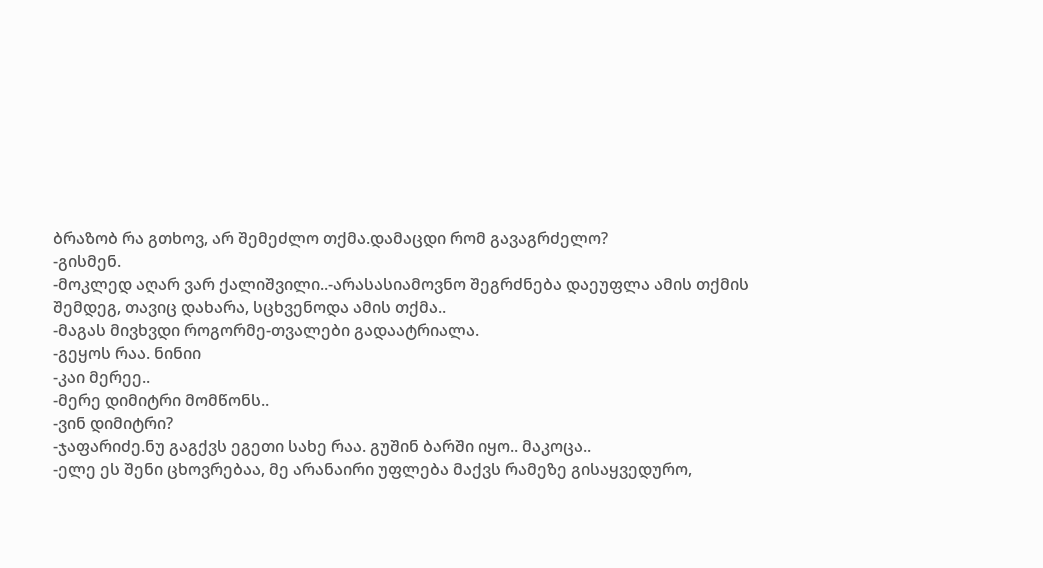ბრაზობ რა გთხოვ, არ შემეძლო თქმა.დამაცდი რომ გავაგრძელო?
-გისმენ.
-მოკლედ აღარ ვარ ქალიშვილი..-არასასიამოვნო შეგრძნება დაეუფლა ამის თქმის შემდეგ, თავიც დახარა, სცხვენოდა ამის თქმა..
-მაგას მივხვდი როგორმე-თვალები გადაატრიალა.
-გეყოს რაა. ნინიი
-კაი მერეე..
-მერე დიმიტრი მომწონს..
-ვინ დიმიტრი?
-ჯაფარიძე.ნუ გაგქვს ეგეთი სახე რაა. გუშინ ბარში იყო.. მაკოცა..
-ელე ეს შენი ცხოვრებაა, მე არანაირი უფლება მაქვს რამეზე გისაყვედურო,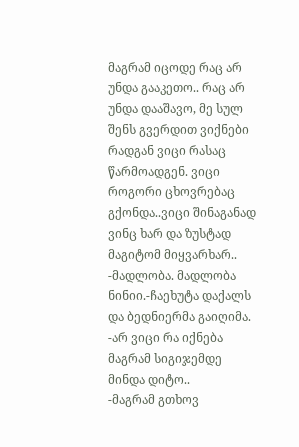მაგრამ იცოდე რაც არ უნდა გააკეთო.. რაც არ უნდა დააშავო, მე სულ შენს გვერდით ვიქნები რადგან ვიცი რასაც წარმოადგენ. ვიცი როგორი ცხოვრებაც გქონდა..ვიცი შინაგანად ვინც ხარ და ზუსტად მაგიტომ მიყვარხარ..
-მადლობა. მადლობა ნინიი.-ჩაეხუტა დაქალს და ბედნიერმა გაიღიმა. -არ ვიცი რა იქნება მაგრამ სიგიჯემდე მინდა დიტო..
-მაგრამ გთხოვ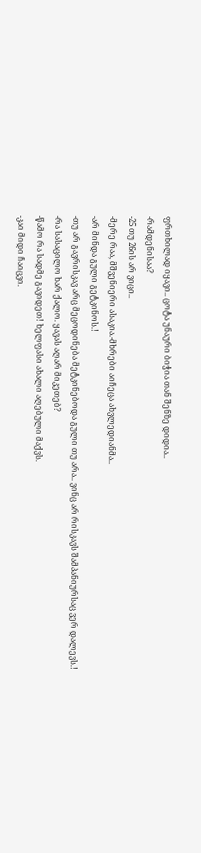ფრთხილად იყავი.. ცოტა უნაური ბიჭია თან შენზე დიდია..
-რამდენისაა?
-25 თუ 26ის არ ვიცი..
-მერე რაა, მშვენიერი ასაკია.-მხრები აიჩეცა ახვლედიანმა..
-არ მინდა გული გეტკინოს.!
-თუ არ გავრისკავ არც მეცოდინება მეტკინებოდა გული თუ არა.. ვინც არ რისკავს შამპანიურსაც ვერ დალევს.!
-რა სასაცილო ხარ ქალო. ყავას აღარ მიკეთებ?
-წამო რა სადმე გავიდეთ! ხელფასი ახალი აღებული მაქვს.
-კაი მიდი ჩაიცვი.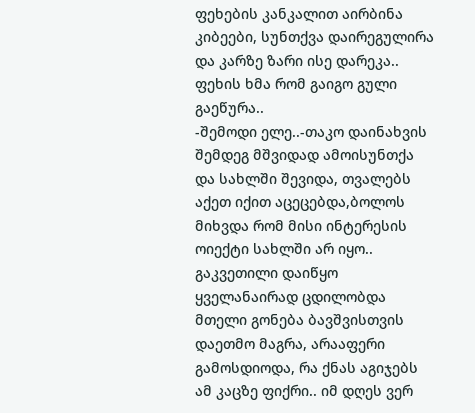ფეხების კანკალით აირბინა კიბეები, სუნთქვა დაირეგულირა და კარზე ზარი ისე დარეკა.. ფეხის ხმა რომ გაიგო გული გაეწურა..
-შემოდი ელე..-თაკო დაინახვის შემდეგ მშვიდად ამოისუნთქა და სახლში შევიდა, თვალებს აქეთ იქით აცეცებდა,ბოლოს მიხვდა რომ მისი ინტერესის ოიექტი სახლში არ იყო.. გაკვეთილი დაიწყო ყველანაირად ცდილობდა მთელი გონება ბავშვისთვის დაეთმო მაგრა, არააფერი გამოსდიოდა, რა ქნას აგიჯებს ამ კაცზე ფიქრი.. იმ დღეს ვერ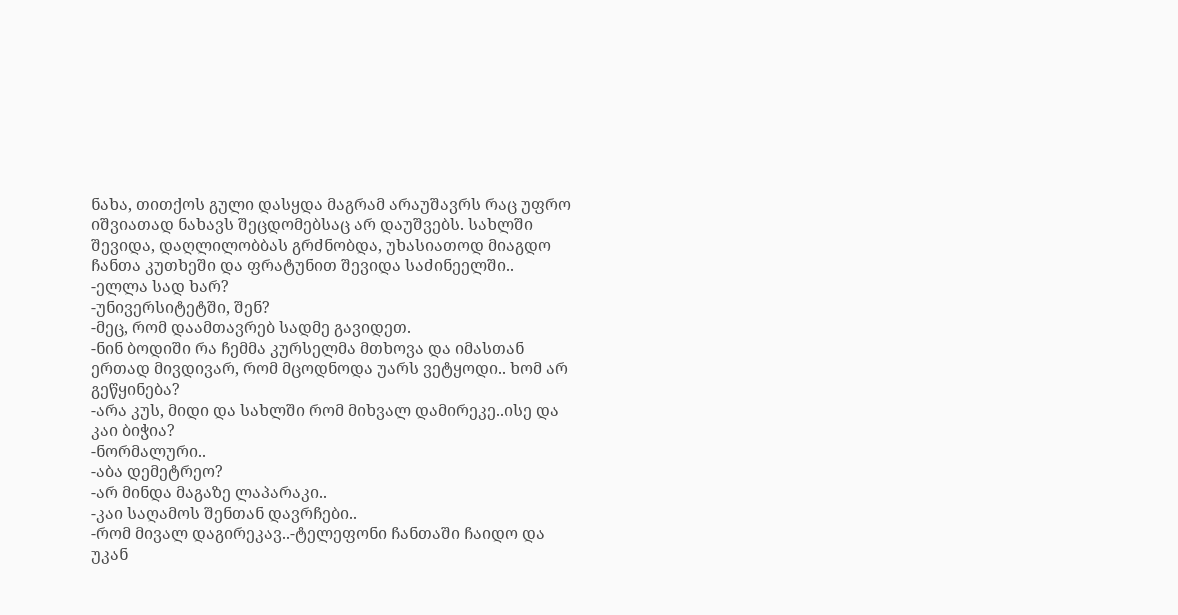ნახა, თითქოს გული დასყდა მაგრამ არაუშავრს რაც უფრო იშვიათად ნახავს შეცდომებსაც არ დაუშვებს. სახლში შევიდა, დაღლილობბას გრძნობდა, უხასიათოდ მიაგდო ჩანთა კუთხეში და ფრატუნით შევიდა საძინეელში..
-ელლა სად ხარ?
-უნივერსიტეტში, შენ?
-მეც, რომ დაამთავრებ სადმე გავიდეთ.
-ნინ ბოდიში რა ჩემმა კურსელმა მთხოვა და იმასთან ერთად მივდივარ, რომ მცოდნოდა უარს ვეტყოდი.. ხომ არ გეწყინება?
-არა კუს, მიდი და სახლში რომ მიხვალ დამირეკე..ისე და კაი ბიჭია?
-ნორმალური..
-აბა დემეტრეო?
-არ მინდა მაგაზე ლაპარაკი..
-კაი საღამოს შენთან დავრჩები..
-რომ მივალ დაგირეკავ..-ტელეფონი ჩანთაში ჩაიდო და უკან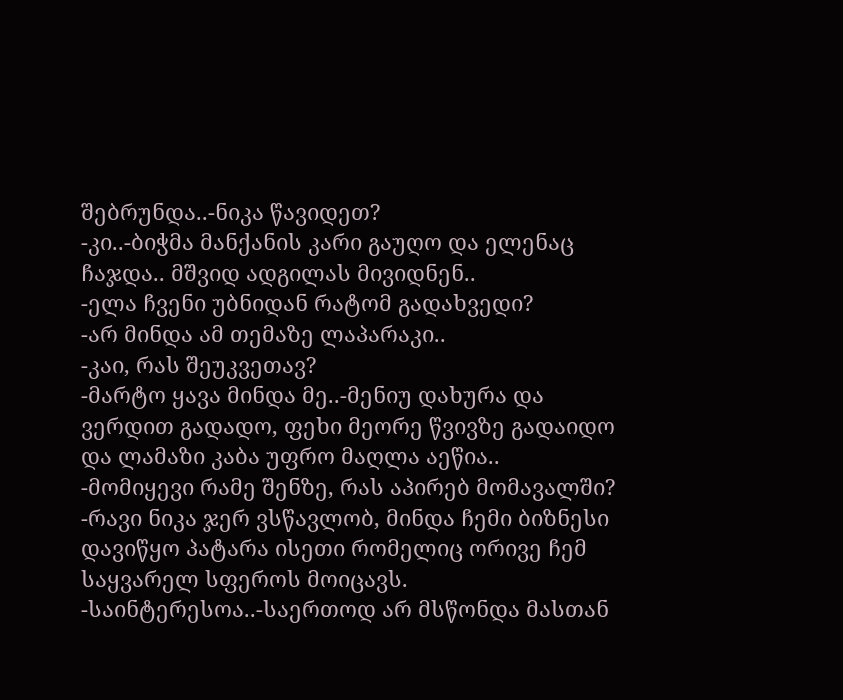შებრუნდა..-ნიკა წავიდეთ?
-კი..-ბიჭმა მანქანის კარი გაუღო და ელენაც ჩაჯდა.. მშვიდ ადგილას მივიდნენ..
-ელა ჩვენი უბნიდან რატომ გადახვედი?
-არ მინდა ამ თემაზე ლაპარაკი..
-კაი, რას შეუკვეთავ?
-მარტო ყავა მინდა მე..-მენიუ დახურა და ვერდით გადადო, ფეხი მეორე წვივზე გადაიდო და ლამაზი კაბა უფრო მაღლა აეწია..
-მომიყევი რამე შენზე, რას აპირებ მომავალში?
-რავი ნიკა ჯერ ვსწავლობ, მინდა ჩემი ბიზნესი დავიწყო პატარა ისეთი რომელიც ორივე ჩემ საყვარელ სფეროს მოიცავს.
-საინტერესოა..-საერთოდ არ მსწონდა მასთან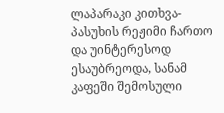ლაპარაკი კითხვა-პასუხის რეჟიმი ჩართო და უინტერესოდ ესაუბრეოდა, სანამ კაფეში შემოსული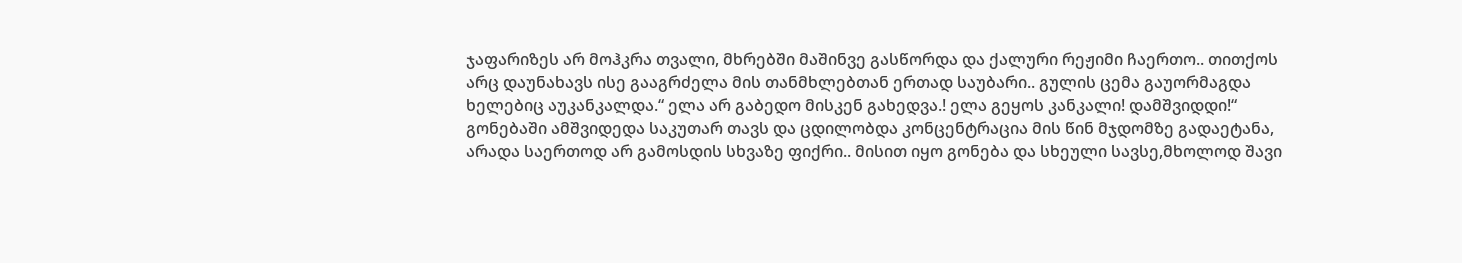ჯაფარიზეს არ მოჰკრა თვალი, მხრებში მაშინვე გასწორდა და ქალური რეჟიმი ჩაერთო.. თითქოს არც დაუნახავს ისე გააგრძელა მის თანმხლებთან ერთად საუბარი.. გულის ცემა გაუორმაგდა ხელებიც აუკანკალდა.“ ელა არ გაბედო მისკენ გახედვა.! ელა გეყოს კანკალი! დამშვიდდი!“ გონებაში ამშვიდედა საკუთარ თავს და ცდილობდა კონცენტრაცია მის წინ მჯდომზე გადაეტანა, არადა საერთოდ არ გამოსდის სხვაზე ფიქრი.. მისით იყო გონება და სხეული სავსე,მხოლოდ შავი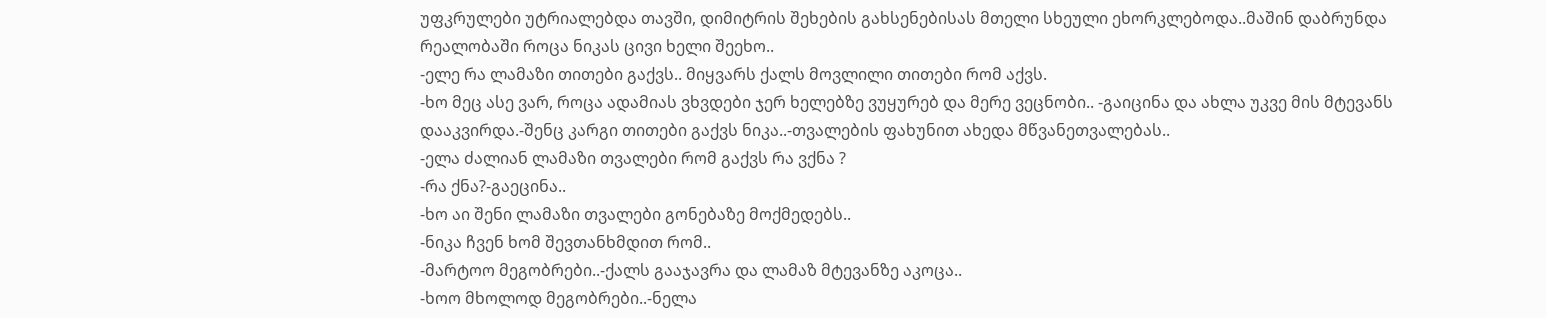უფკრულები უტრიალებდა თავში, დიმიტრის შეხების გახსენებისას მთელი სხეული ეხორკლებოდა..მაშინ დაბრუნდა რეალობაში როცა ნიკას ცივი ხელი შეეხო..
-ელე რა ლამაზი თითები გაქვს.. მიყვარს ქალს მოვლილი თითები რომ აქვს.
-ხო მეც ასე ვარ, როცა ადამიას ვხვდები ჯერ ხელებზე ვუყურებ და მერე ვეცნობი.. -გაიცინა და ახლა უკვე მის მტევანს დააკვირდა.-შენც კარგი თითები გაქვს ნიკა..-თვალების ფახუნით ახედა მწვანეთვალებას..
-ელა ძალიან ლამაზი თვალები რომ გაქვს რა ვქნა ?
-რა ქნა?-გაეცინა..
-ხო აი შენი ლამაზი თვალები გონებაზე მოქმედებს..
-ნიკა ჩვენ ხომ შევთანხმდით რომ..
-მარტოო მეგობრები..-ქალს გააჯავრა და ლამაზ მტევანზე აკოცა..
-ხოო მხოლოდ მეგობრები..-ნელა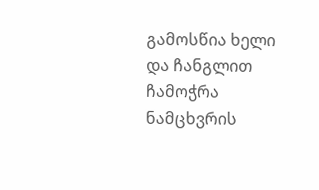გამოსწია ხელი და ჩანგლით ჩამოჭრა ნამცხვრის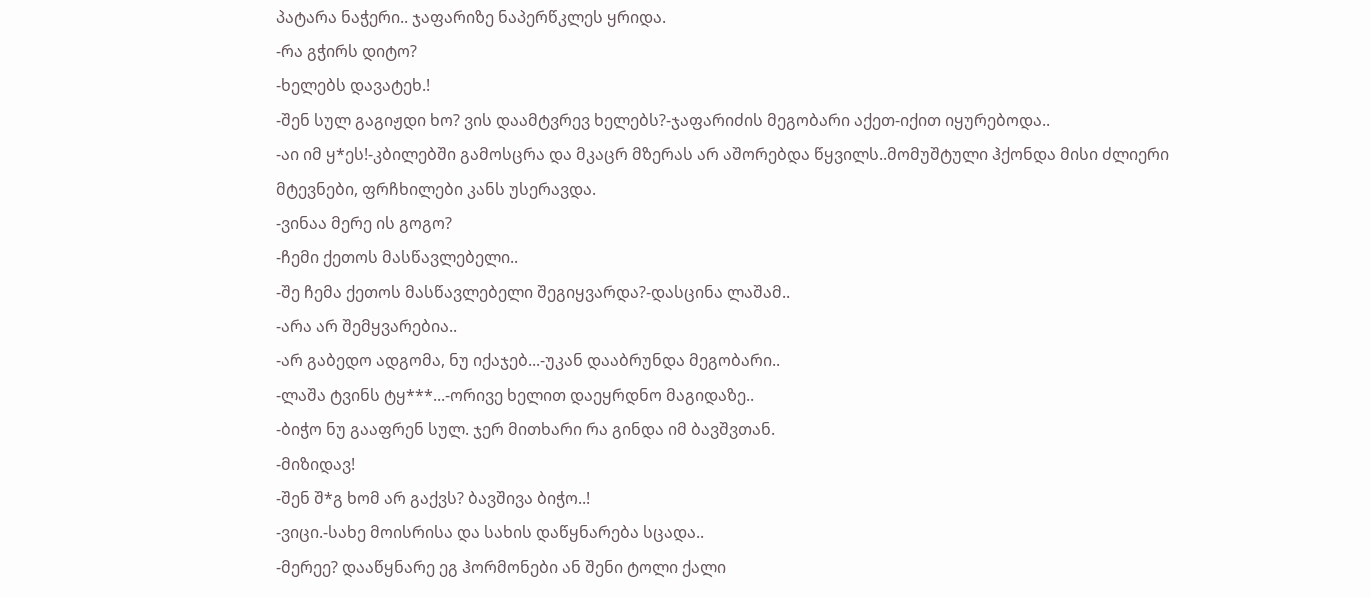პატარა ნაჭერი.. ჯაფარიზე ნაპერწკლეს ყრიდა.
-რა გჭირს დიტო?
-ხელებს დავატეხ.!
-შენ სულ გაგიჟდი ხო? ვის დაამტვრევ ხელებს?-ჯაფარიძის მეგობარი აქეთ-იქით იყურებოდა..
-აი იმ ყ*ეს!-კბილებში გამოსცრა და მკაცრ მზერას არ აშორებდა წყვილს..მომუშტული ჰქონდა მისი ძლიერი მტევნები, ფრჩხილები კანს უსერავდა.
-ვინაა მერე ის გოგო?
-ჩემი ქეთოს მასწავლებელი..
-შე ჩემა ქეთოს მასწავლებელი შეგიყვარდა?-დასცინა ლაშამ..
-არა არ შემყვარებია..
-არ გაბედო ადგომა, ნუ იქაჯებ...-უკან დააბრუნდა მეგობარი..
-ლაშა ტვინს ტყ***...-ორივე ხელით დაეყრდნო მაგიდაზე..
-ბიჭო ნუ გააფრენ სულ. ჯერ მითხარი რა გინდა იმ ბავშვთან.
-მიზიდავ!
-შენ შ*გ ხომ არ გაქვს? ბავშივა ბიჭო..!
-ვიცი.-სახე მოისრისა და სახის დაწყნარება სცადა..
-მერეე? დააწყნარე ეგ ჰორმონები ან შენი ტოლი ქალი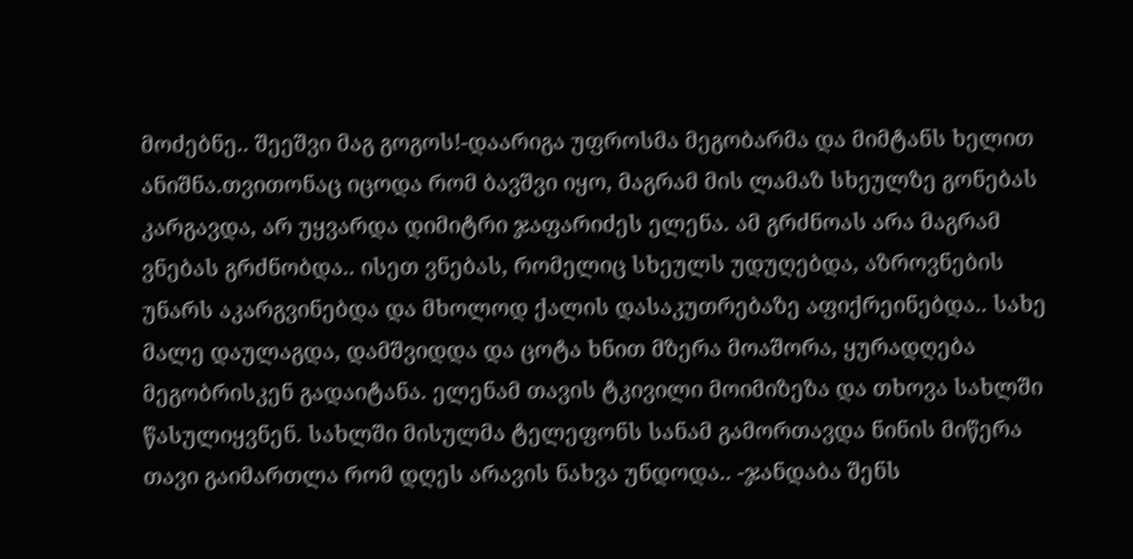მოძებნე.. შეეშვი მაგ გოგოს!-დაარიგა უფროსმა მეგობარმა და მიმტანს ხელით ანიშნა.თვითონაც იცოდა რომ ბავშვი იყო, მაგრამ მის ლამაზ სხეულზე გონებას კარგავდა, არ უყვარდა დიმიტრი ჯაფარიძეს ელენა. ამ გრძნოას არა მაგრამ ვნებას გრძნობდა.. ისეთ ვნებას, რომელიც სხეულს უდუღებდა, აზროვნების უნარს აკარგვინებდა და მხოლოდ ქალის დასაკუთრებაზე აფიქრეინებდა.. სახე მალე დაულაგდა, დამშვიდდა და ცოტა ხნით მზერა მოაშორა, ყურადღება მეგობრისკენ გადაიტანა. ელენამ თავის ტკივილი მოიმიზეზა და თხოვა სახლში წასულიყვნენ. სახლში მისულმა ტელეფონს სანამ გამორთავდა ნინის მიწერა თავი გაიმართლა რომ დღეს არავის ნახვა უნდოდა.. -ჯანდაბა შენს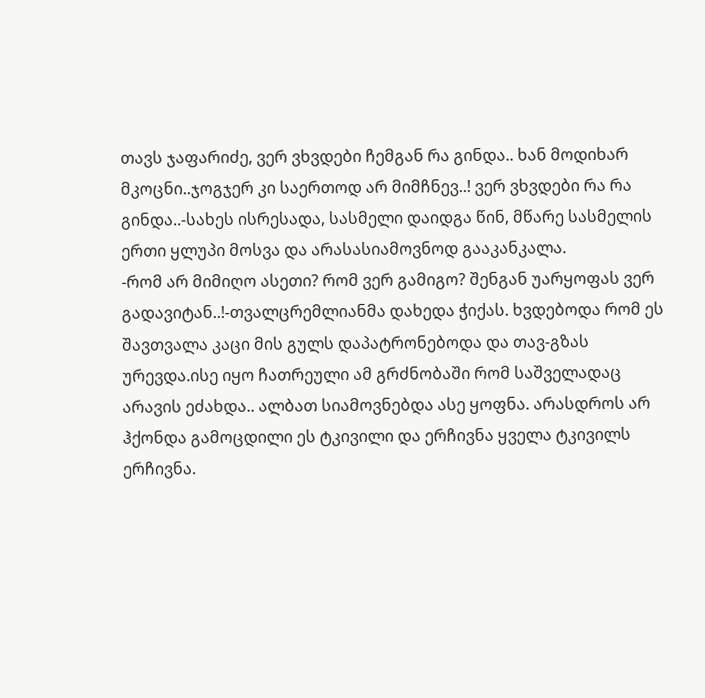თავს ჯაფარიძე, ვერ ვხვდები ჩემგან რა გინდა.. ხან მოდიხარ მკოცნი..ჯოგჯერ კი საერთოდ არ მიმჩნევ..! ვერ ვხვდები რა რა გინდა..-სახეს ისრესადა, სასმელი დაიდგა წინ, მწარე სასმელის ერთი ყლუპი მოსვა და არასასიამოვნოდ გააკანკალა.
-რომ არ მიმიღო ასეთი? რომ ვერ გამიგო? შენგან უარყოფას ვერ გადავიტან..!-თვალცრემლიანმა დახედა ჭიქას. ხვდებოდა რომ ეს შავთვალა კაცი მის გულს დაპატრონებოდა და თავ-გზას ურევდა.ისე იყო ჩათრეული ამ გრძნობაში რომ საშველადაც არავის ეძახდა.. ალბათ სიამოვნებდა ასე ყოფნა. არასდროს არ ჰქონდა გამოცდილი ეს ტკივილი და ერჩივნა ყველა ტკივილს ერჩივნა.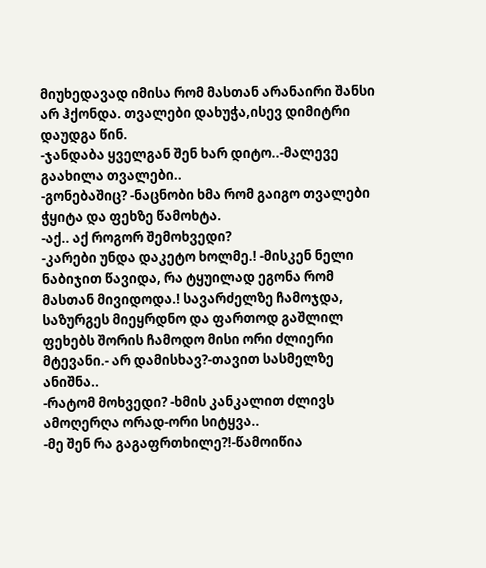მიუხედავად იმისა რომ მასთან არანაირი შანსი არ ჰქონდა. თვალები დახუჭა,ისევ დიმიტრი დაუდგა წინ.
-ჯანდაბა ყველგან შენ ხარ დიტო..-მალევე გაახილა თვალები..
-გონებაშიც? -ნაცნობი ხმა რომ გაიგო თვალები ჭყიტა და ფეხზე წამოხტა.
-აქ.. აქ როგორ შემოხვედი?
-კარები უნდა დაკეტო ხოლმე.! -მისკენ ნელი ნაბიჯით წავიდა, რა ტყუილად ეგონა რომ მასთან მივიდოდა.! სავარძელზე ჩამოჯდა, საზურგეს მიეყრდნო და ფართოდ გაშლილ ფეხებს შორის ჩამოდო მისი ორი ძლიერი მტევანი.- არ დამისხავ?-თავით სასმელზე ანიშნა..
-რატომ მოხვედი? -ხმის კანკალით ძლივს ამოღერღა ორად-ორი სიტყვა..
-მე შენ რა გაგაფრთხილე?!-წამოიწია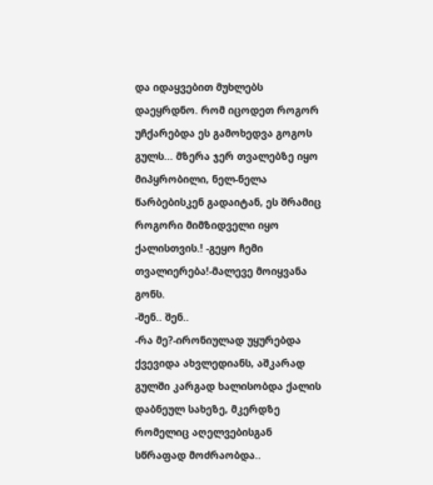და იდაყვებით მუხლებს დაეყრდნო. რომ იცოდეთ როგორ უჩქარებდა ეს გამოხედვა გოგოს გულს... მზერა ჯერ თვალებზე იყო მიპყრობილი, ნელ-ნელა წარბებისკენ გადაიტან, ეს შრამიც როგორი მიმზიდველი იყო ქალისთვის.! -გეყო ჩემი თვალიერება!-მალევე მოიყვანა გონს.
-შენ.. შენ..
-რა მე?-ირონიულად უყურებდა ქვევიდა ახვლედიანს, აშკარად გულში კარგად ხალისობდა ქალის დაბნეულ სახეზე, მკერდზე რომელიც აღელვებისგან სწრაფად მოძრაობდა..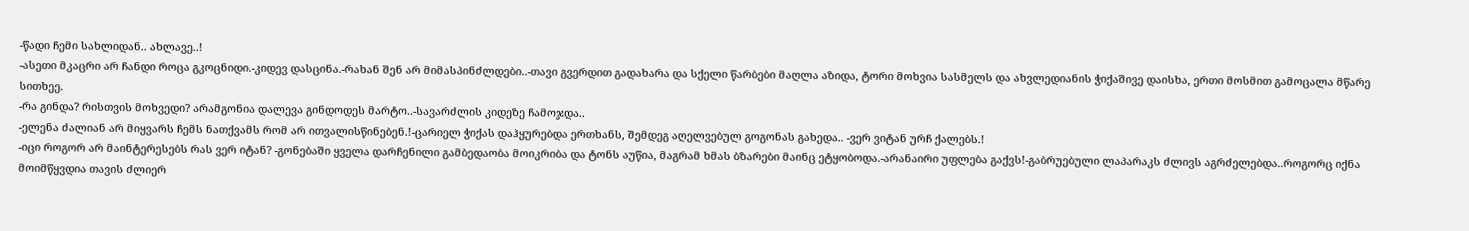-წადი ჩემი სახლიდან.. ახლავე..!
-ასეთი მკაცრი არ ჩანდი როცა გკოცნიდი.-კიდევ დასცინა.-რახან შენ არ მიმასპინძლდები..-თავი გვერდით გადახარა და სქელი წარბები მაღლა აზიდა, ტორი მოხვია სასმელს და ახვლედიანის ჭიქაშივე დაისხა, ერთი მოსმით გამოცალა მწარე სითხეე.
-რა გინდა? რისთვის მოხვედი? არამგონია დალევა გინდოდეს მარტო..-სავარძლის კიდეზე ჩამოჯდა..
-ელენა ძალიან არ მიყვარს ჩემს ნათქვამს რომ არ ითვალისწინებენ.!-ცარიელ ჭიქას დაჰყურებდა ერთხანს, შემდეგ აღელვებულ გოგონას გახედა.. -ვერ ვიტან ურჩ ქალებს.!
-იცი როგორ არ მაინტერესებს რას ვერ იტან? -გონებაში ყველა დარჩენილი გამბედაობა მოიკრიბა და ტონს აუწია, მაგრამ ხმას ბზარები მაინც ეტყობოდა.-არანაირი უფლება გაქვს!-გაბრუებული ლაპარაკს ძლივს აგრძელებდა..როგორც იქნა მოიმწყვდია თავის ძლიერ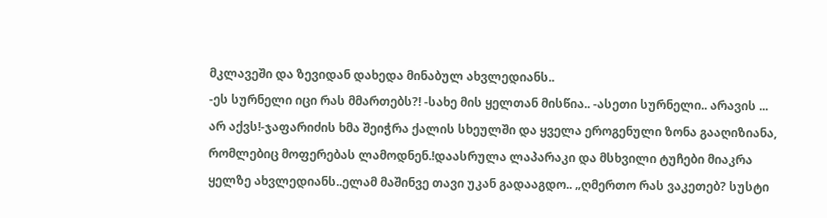მკლავეში და ზევიდან დახედა მინაბულ ახვლედიანს..
-ეს სურნელი იცი რას მმართებს?! -სახე მის ყელთან მისწია.. -ასეთი სურნელი.. არავის ... არ აქვს!-ჯაფარიძის ხმა შეიჭრა ქალის სხეულში და ყველა ეროგენული ზონა გააღიზიანა, რომლებიც მოფერებას ლამოდნენ.!დაასრულა ლაპარაკი და მსხვილი ტუჩები მიაკრა ყელზე ახვლედიანს..ელამ მაშინვე თავი უკან გადააგდო.. „ღმერთო რას ვაკეთებ? სუსტი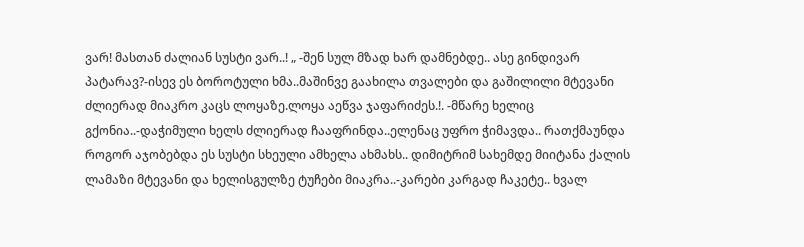ვარ! მასთან ძალიან სუსტი ვარ..! „ -შენ სულ მზად ხარ დამნებდე.. ასე გინდივარ პატარავ?-ისევ ეს ბოროტული ხმა..მაშინვე გაახილა თვალები და გაშილილი მტევანი ძლიერად მიაკრო კაცს ლოყაზე.ლოყა აეწვა ჯაფარიძეს.!. -მწარე ხელიც გქონია..-დაჭიმული ხელს ძლიერად ჩააფრინდა..ელენაც უფრო ჭიმავდა.. რათქმაუნდა როგორ აჯობებდა ეს სუსტი სხეული ამხელა ახმახს.. დიმიტრიმ სახემდე მიიტანა ქალის ლამაზი მტევანი და ხელისგულზე ტუჩები მიაკრა..-კარები კარგად ჩაკეტე.. ხვალ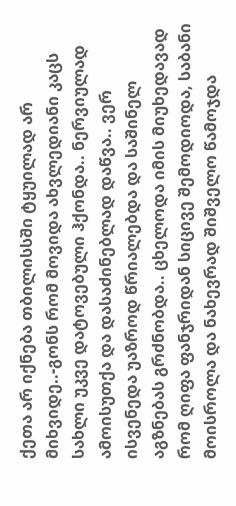ქეთა არ იქნება თბილისსში ტყუილად არ მიხვიდე..-გონს რომ მოვიდა ახვლედიანი კაცს სახლი უკვე დატოვებული ჰქონდა.. ნერვიულად ამოისუთქა და დასაძინებლად დაწვა.. ვერ ისვენედა უაზროდ წრიალებდა და საშინელ აგზნებას გრძნობდა.. ცხელოდა იმის მიუხედავად რომ ღიფა ფანჯრიდან სიცივე შემოდიოდა, საბანი მოისროლა და ნახევრად შიშველო წამოჯდა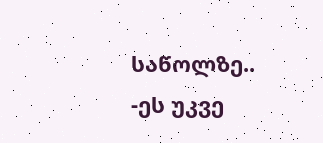საწოლზე..
-ეს უკვე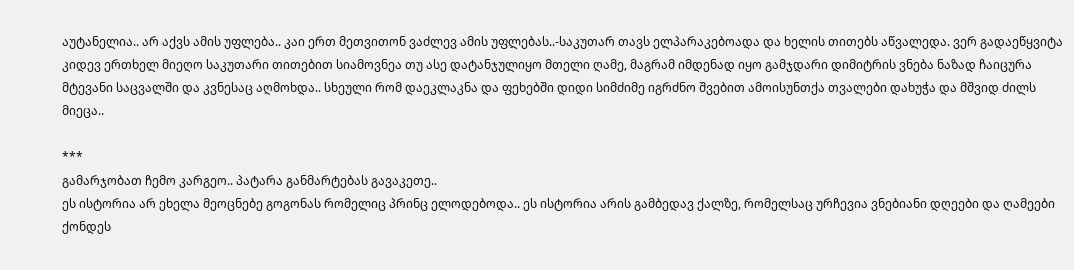აუტანელია.. არ აქვს ამის უფლება.. კაი ერთ მეთვითონ ვაძლევ ამის უფლებას..-საკუთარ თავს ელპარაკებოადა და ხელის თითებს აწვალედა. ვერ გადაეწყვიტა კიდევ ერთხელ მიეღო საკუთარი თითებით სიამოვნეა თუ ასე დატანჯულიყო მთელი ღამე, მაგრამ იმდენად იყო გამჯდარი დიმიტრის ვნება ნაზად ჩაიცურა მტევანი საცვალში და კვნესაც აღმოხდა.. სხეული რომ დაეკლაკნა და ფეხებში დიდი სიმძიმე იგრძნო შვებით ამოისუნთქა თვალები დახუჭა და მშვიდ ძილს მიეცა..

***
გამარჯობათ ჩემო კარგეო.. პატარა განმარტებას გავაკეთე..
ეს ისტორია არ ეხელა მეოცნებე გოგონას რომელიც პრინც ელოდებოდა.. ეს ისტორია არის გამბედავ ქალზე, რომელსაც ურჩევია ვნებიანი დღეები და ღამეები ქონდეს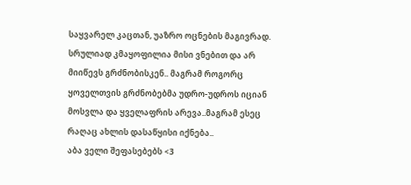საყვარელ კაცთან, უაზრო ოცნების მაგივრად. სრულიად კმაყოფილია მისი ვნებით და არ მიიწევს გრძნობისკენ.. მაგრამ როგორც ყოველთვის გრძნობებმა უდრო-უდროს იციან მოსვლა და ყველაფრის არევა..მაგრამ ესეც რაღაც ახლის დასაწყისი იქნება..
აბა ველი შეფასებებს <3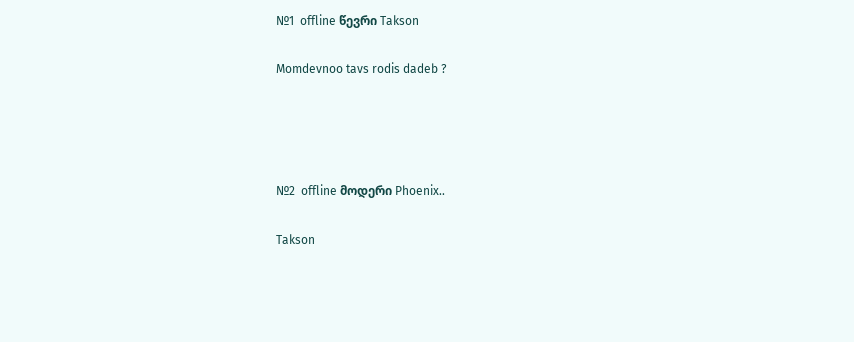№1  offline წევრი Takson

Momdevnoo tavs rodis dadeb ?




№2  offline მოდერი Phoenix..

Takson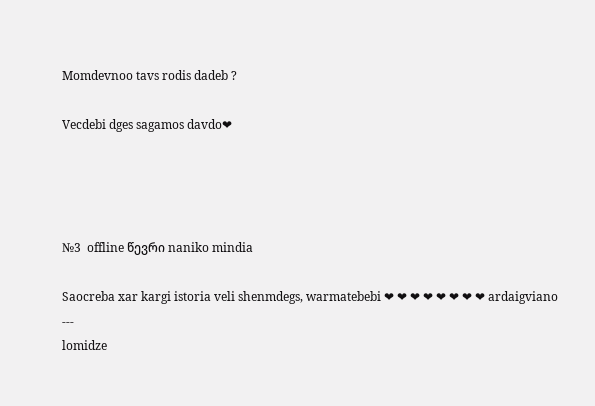Momdevnoo tavs rodis dadeb ?

Vecdebi dges sagamos davdo❤




№3  offline წევრი naniko mindia

Saocreba xar kargi istoria veli shenmdegs, warmatebebi ❤ ❤ ❤ ❤ ❤ ❤ ❤ ❤ ardaigviano
---
lomidze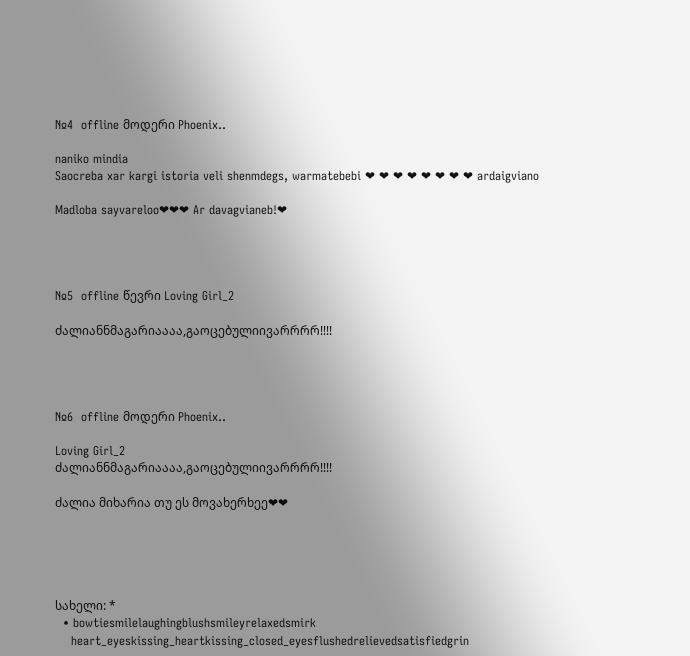№4  offline მოდერი Phoenix..

naniko mindia
Saocreba xar kargi istoria veli shenmdegs, warmatebebi ❤ ❤ ❤ ❤ ❤ ❤ ❤ ❤ ardaigviano

Madloba sayvareloo❤❤❤ Ar davagvianeb!❤




№5  offline წევრი Loving Girl_2

ძალიანნმაგარიაააა,გაოცებულიივარრრრ!!!!




№6  offline მოდერი Phoenix..

Loving Girl_2
ძალიანნმაგარიაააა,გაოცებულიივარრრრ!!!!

ძალია მიხარია თუ ეს მოვახერხეე❤❤





სახელი: *
  • bowtiesmilelaughingblushsmileyrelaxedsmirk
    heart_eyeskissing_heartkissing_closed_eyesflushedrelievedsatisfiedgrin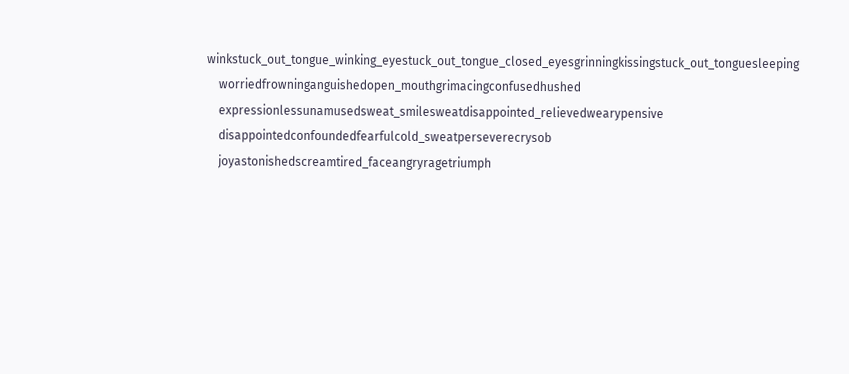winkstuck_out_tongue_winking_eyestuck_out_tongue_closed_eyesgrinningkissingstuck_out_tonguesleeping
    worriedfrowninganguishedopen_mouthgrimacingconfusedhushed
    expressionlessunamusedsweat_smilesweatdisappointed_relievedwearypensive
    disappointedconfoundedfearfulcold_sweatperseverecrysob
    joyastonishedscreamtired_faceangryragetriumph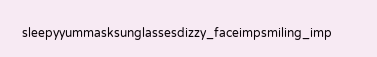sleepyyummasksunglassesdizzy_faceimpsmiling_imp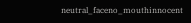neutral_faceno_mouthinnocent